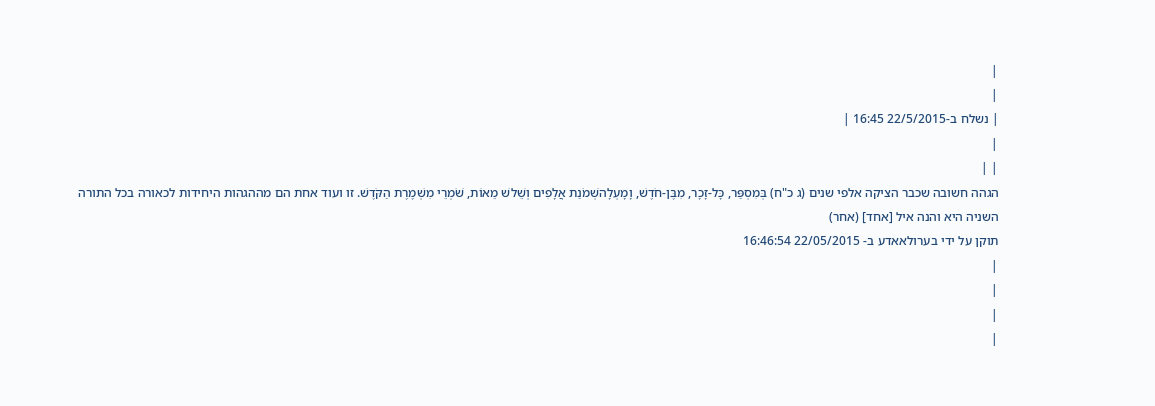|
|
| נשלח ב-22/5/2015 16:45 |
|
| |
הגהה חשובה שכבר הציקה אלפי שנים (ג כ"ח) בְּמִסְפַּר, כָּל-זָכָר, מִבֶּן-חֹדֶשׁ, וָמָעְלָהשְׁמֹנַת אֲלָפִים וְשֵׁלשׁ מֵאוֹת, שֹׁמְרֵי מִשְׁמֶרֶת הַקֹּדֶשׁ. זו ועוד אחת הם מההגהות היחידות לכאורה בכל התורה
השניה היא והנה איל [אחד] (אחר)
תוקן על ידי בערולאאדע ב- 22/05/2015 16:46:54
|
|
|
|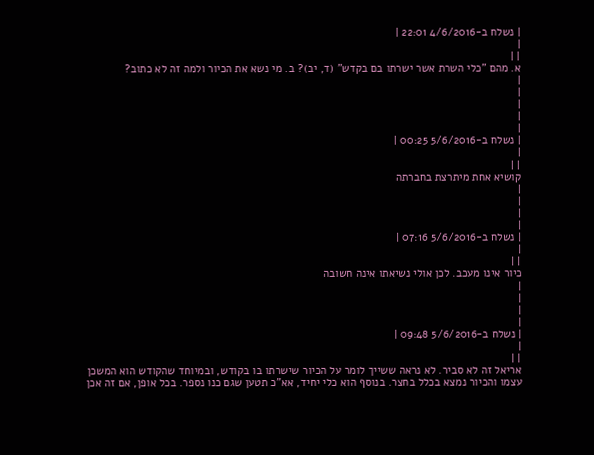| נשלח ב-4/6/2016 22:01 |
|
| |
א. מהם "כלי השרת אשר ישרתו בם בקדש" (ד, יב)? ב. מי נשא את הכיור ולמה זה לא כתוב?
|
|
|
|
|
| נשלח ב-5/6/2016 00:25 |
|
| |
קושיא אחת מיתרצת בחברתה
|
|
|
|
| נשלח ב-5/6/2016 07:16 |
|
| |
כיור אינו מעכב. לכן אולי נשיאתו אינה חשובה
|
|
|
|
| נשלח ב-5/6/2016 09:48 |
|
| |
אריאל זה לא סביר. לא נראה ששייך לומר על הכיור שישרתו בו בקודש, ובמיוחד שהקודש הוא המשכן עצמו והכיור נמצא בכלל בחצר. בנוסף הוא כלי יחיד, אא"כ תטען שגם כנו נספר. בכל אופן, אם זה אכן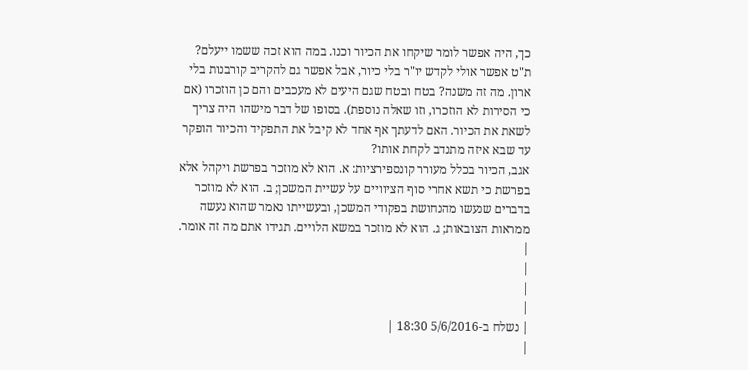כך, היה אפשר לומר שיקחו את הכיור וכנו. במה הוא זכה ששמו ייעלם?
ת"ט אפשר אולי לקדש יו"ר בלי כיור, אבל אפשר גם להקריב קורבנות בלי ארון. מה זה משנה? בטח ובטח שגם היעים לא מעכבים והם כן הוזכרו (אם כי הסירות לא הוזכרו, וזו שאלה נוספת). בסופו של דבר מישהו היה צריך לשאת את הכיור. האם לדעתך אף אחד לא קיבל את התפקיד והכיור הופקר עד שבא איזה מתנדב לקחת אותו?
אגב, הכיור בכלל מעורר קונספירציות: א. הוא לא מוזכר בפרשת ויקהל אלא בפרשת כי תשא אחרי סוף הציוויים על עשיית המשכן; ב. הוא לא מוזכר בדברים שנעשו מהנחושת בפקודי המשכן, ובעשייתו נאמר שהוא נעשה ממראות הצובאות; ג. הוא לא מוזכר במשא הלויים. תגידו אתם מה זה אומר.
|
|
|
|
| נשלח ב-5/6/2016 18:30 |
|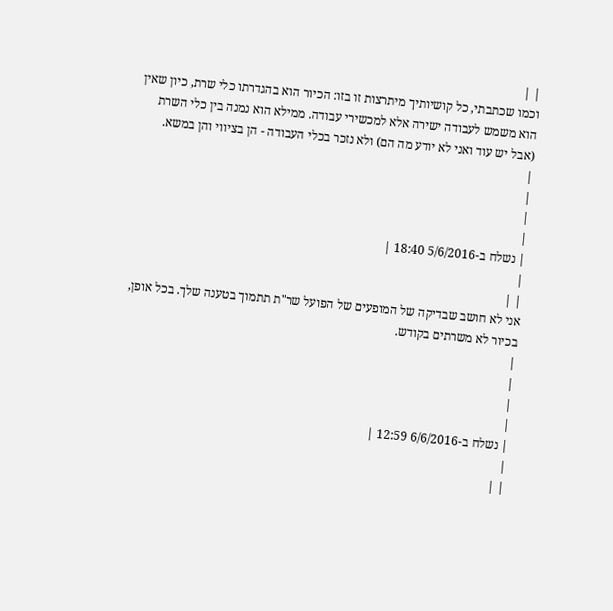| |
וכמו שכתבתי, כל קושיותיך מיתרצות זו בזו: הכיור הוא בהגדרתו כלי שרת, כיון שאין הוא משמש לעבודה ישירה אלא למכשירי עבודה. ממילא הוא נמנה בין כלי השרת (אבל יש עוד ואני לא יודע מה הם) ולא נזכר בכלי העבודה - הן בציווי והן במשא.
|
|
|
|
| נשלח ב-5/6/2016 18:40 |
|
| |
אני לא חושב שבדיקה של המופעים של הפועל שר"ת תתמוך בטענה שלך. בכל אופן, בכיור לא משרתים בקודש.
|
|
|
|
| נשלח ב-6/6/2016 12:59 |
|
| |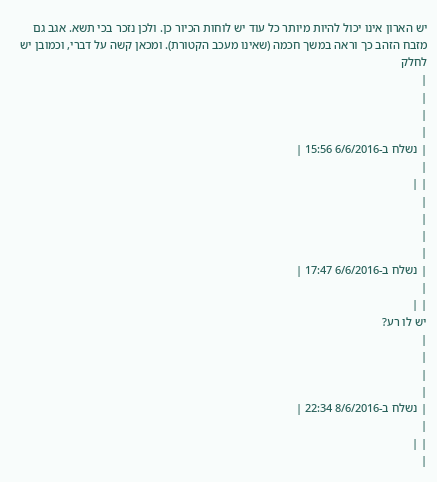יש הארון אינו יכול להיות מיותר כל עוד יש לוחות הכיור כן. ולכן נזכר בכי תשא. אגב גם מזבח הזהב כך וראה במשך חכמה (שאינו מעכב הקטורת). ומכאן קשה על דברי, וכמובן יש לחלק
|
|
|
|
| נשלח ב-6/6/2016 15:56 |
|
| |
|
|
|
|
| נשלח ב-6/6/2016 17:47 |
|
| |
יש לו רע?
|
|
|
|
| נשלח ב-8/6/2016 22:34 |
|
| |
|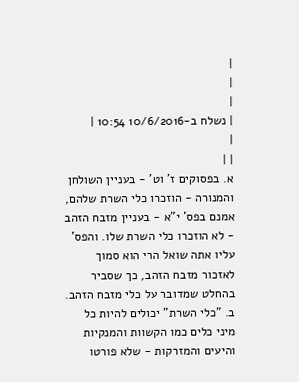|
|
|
| נשלח ב-10/6/2016 10:54 |
|
| |
א. בפסוקים ז' וט' - בעניין השולחן והמנורה - הוזכרו כלי השרת שלהם, אמנם בפס' י"א - בעניין מזבח הזהב - לא הוזכרו כלי השרת שלו. והפס' עליו אתה שואל הרי הוא סמוך לאזכור מזבח הזהב, כך שסביר בהחלט שמדובר על כלי מזבח הזהב.
ב. "כלי השרת" יכולים להיות כל מיני כלים כמו הקשוות והמנקיות והיעים והמזרקות - שלא פורטו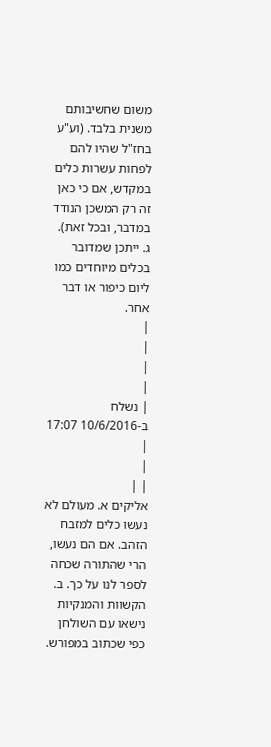משום שחשיבותם משנית בלבד. (וע"ע בחז"ל שהיו להם לפחות עשרות כלים במקדש, אם כי כאן זה רק המשכן הנודד במדבר, ובכל זאת).
ג. ייתכן שמדובר בכלים מיוחדים כמו ליום כיפור או דבר אחר.
|
|
|
|
| נשלח ב-10/6/2016 17:07 |
|
| |
אליקים א. מעולם לא נעשו כלים למזבח הזהב. אם הם נעשו, הרי שהתורה שכחה לספר לנו על כך. ב. הקשוות והמנקיות נישאו עם השולחן כפי שכתוב במפורש.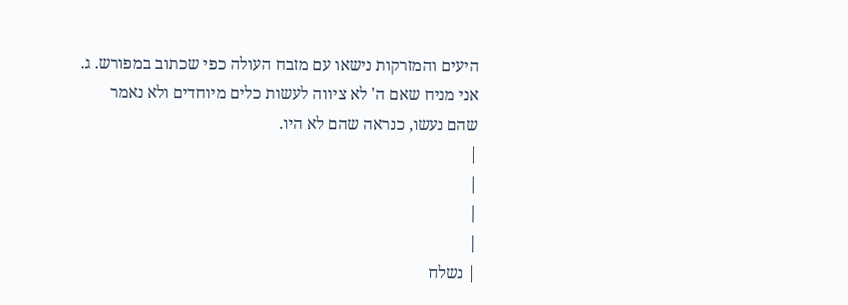היעים והמזרקות נישאו עם מזבח העולה כפי שכתוב במפורש. ג. אני מניח שאם ה' לא ציווה לעשות כלים מיוחדים ולא נאמר שהם נעשו, כנראה שהם לא היו.
|
|
|
|
| נשלח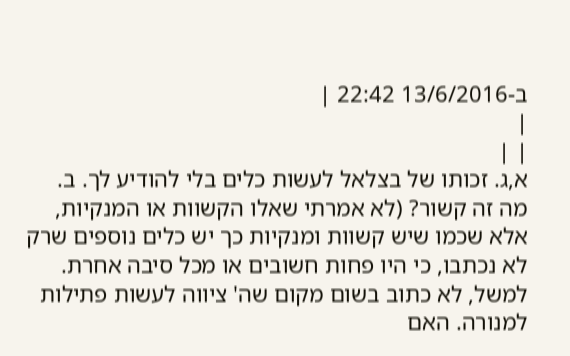ב-13/6/2016 22:42 |
|
| |
א,ג. זכותו של בצלאל לעשות כלים בלי להודיע לך. ב. מה זה קשור? (לא אמרתי שאלו הקשוות או המנקיות, אלא שכמו שיש קשוות ומנקיות כך יש כלים נוספים שרק לא נכתבו, כי היו פחות חשובים או מכל סיבה אחרת. למשל, לא כתוב בשום מקום שה' ציווה לעשות פתילות למנורה. האם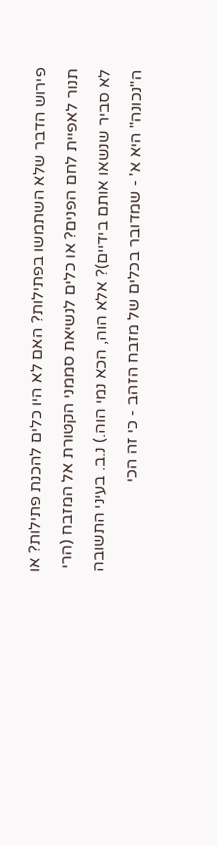פירוש הדבר שלא השתמשו בפתילות? האם לא היו כלים להכנת פתילות? או תנור לאפיית לחם הפנים? או כלים לנשיאת סממני הקטורת אל המזבח (הרי לא סביר שנשאו אותם בידיים)? אלא הוה, הכא נמי הוה.) נ.ב. בעיני התשובה ה"נכונה" היא א' - שמדובר בכלים של מזבח הזהב - כי זה הכי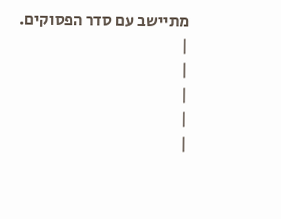מתיישב עם סדר הפסוקים.
|
|
|
|
|